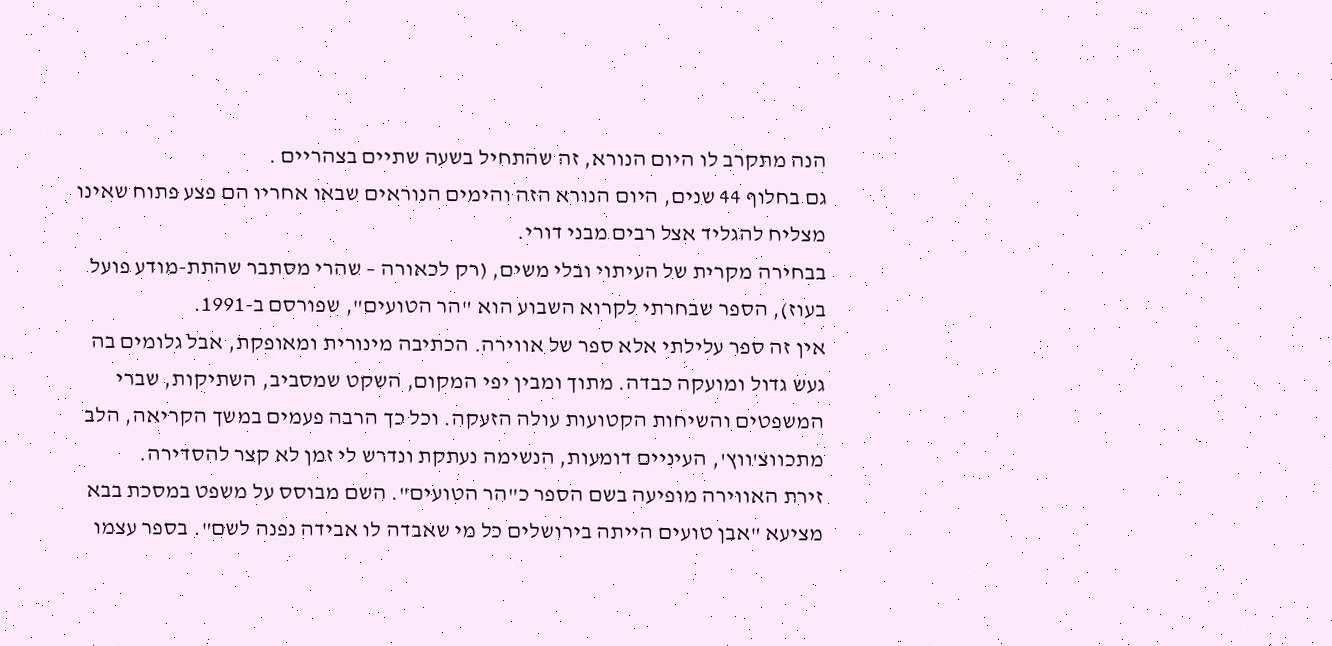הנה מתקרב לו היום הנורא, זה שהתחיל בשעה שתיים בצהריים .
גם בחלוף 44 שנים, היום הנורא הזה והימים הנוראים שבאו אחריו הם פצע פתוח שאינו מצליח להגליד אצל רבים מבני דורי.
בבחירה מקרית של העיתוי ובלי משים, (רק לכאורה – שהרי מסתבר שהתת-מודע פועל בעוז), הספר שבחרתי לקרוא השבוע הוא "הר הטועים", שפורסם ב-1991.
אין זה ספר עלילתי אלא ספר של אווירה. הכתיבה מינורית ומאופקת, אבל גלומים בה געש גדול ומועקה כבדה. מתוך ומבין יפי המקום, השקט שמסביב, השתיקות, שברי המשפטים והשיחות הקטועות עולה הזעקה. וכל כך הרבה פעמים במשך הקריאה, הלב מתכווצ'ווץ', העיניים דומעות, הנשימה נעתקת ונדרש לי זמן לא קצר להסדירה.
זירת האווירה מופיעה בשם הספר כ"הר הטועים". השם מבוסס על משפט במסכת בבא מציעא "אבן טועים הייתה בירושלים כל מי שאבדה לו אבידה נפנה לשם". בספר עצמו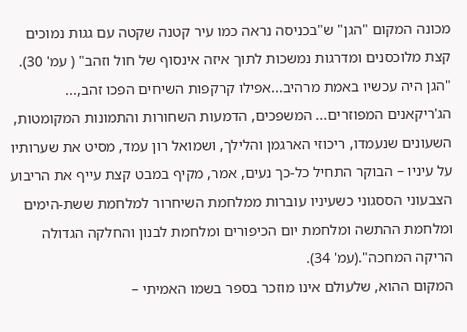מכונה המקום "הגן" ש"בכניסה נראה כמו עיר קטנה שקטה עם גגות נמוכים קצת מלוכסנים ומדרגות נמשכות לתוך איזה אינסוף של חול וזהב" ( עמ' 30).
"הגן היה עכשיו באמת מרהיב...אפילו קרקפות השיחים הפכו זהב,... הג'ריקאנים המפוזרים... המשפכים, הדמעות השחורות והתמונות המקומטות, השעונים שנעמדו, ריכוזי הארגמן והלילך, ושמואל רון עמד, מסיט את שערותיו על עיניו – הבוקר התחיל כל-כך נעים, אמר, מקיף במבט קצת עייף את הריבוע הצבעוני הססגוני כשעיניו עוברות ממלחמת השיחרור למלחמת ששת-הימים ומלחמת ההתשה ומלחמת יום הכיפורים ומלחמת לבנון והחלקה הגדולה הריקה המחכה".(עמ' 34).
המקום ההוא, שלעולם אינו מוזכר בספר בשמו האמיתי –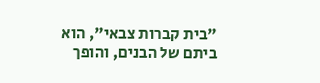"בית קברות צבאי", הוא ביתם של הבנים, והופך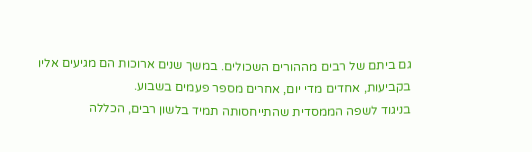גם ביתם של רבים מההורים השכולים. במשך שנים ארוכות הם מגיעים אליו בקביעות, אחדים מדי יום, אחרים מספר פעמים בשבוע.
בניגוד לשפה הממסדית שהתייחסותה תמיד בלשון רבים, הכללה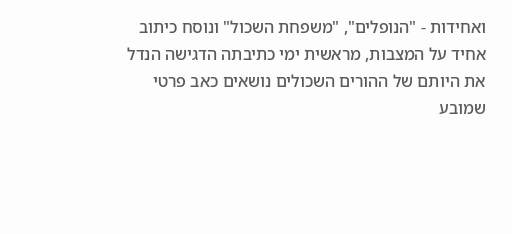ואחידות - "הנופלים", "משפחת השכול" ונוסח כיתוב אחיד על המצבות, מראשית ימי כתיבתה הדגישה הנדל את היותם של ההורים השכולים נושאים כאב פרטי שמובע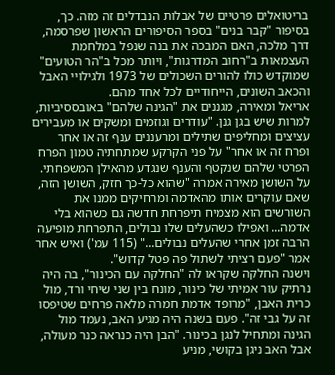בריטואלים פרטיים של אבלות הנבדלים זה מזה. כך, בסיפור "קבר בנים" בספר הסיפורים הראשון שפרסמה, דרך מלכה, האם המבכה את בנה שנפל במלחמת העצמאות ב"רחוב המדרגות", ויותר מכל ב"הר הטועים" שמוקדש כולו להורים השכולים של 1973 ולגילויי האבל והכאב השונים, הייחודיים לכל אחד מהם.
אריאל ומאירה, מגננים את "הגינה שלהם" באובססיביות, למרות שיש בגן גנן. "עודרים וגוזמים ומשקים או מעבירים עציצים ומחליפים שתילים ומרעננים ענף זה או אחר ופרח זה או אחר" על פני הקרקע שמתחתיה טמון הפרח הפרטי שלהם שנקטף והענף שנגדע מהאילן המשפחתי. על השושן מאירה אמרה "שהוא כל-כך חזק, השושן הזה, שאם עוקרים אותו מהאדמה ומרחיקים ממנו את השורשים הוא מצמיח תיפרחת חדשה גם כשהוא בלי אדמה... ואפילו כשהעלים שלו נבולים, התפרחת מופיעה הרבה זמן אחרי שהעלים נבולים..." (115 עמ') ואיש אחר אמר "פעם רציתי לשתול פה פטל קדוש".
וישנה החלקה שקראו לה "החלקה עם הכינור", בה היה נרתיק עור אמיתי של כינור, מונח בין שני שיחי ורד, מול כרית האבן, "מרופד אדמת חמרה מלאה פרחים שטיפסו זה על גבי זה". פעם בשנה היה מגיע האב, נעמד מול הגינה ומתחיל לנגן בכינור. "הבן היה כנראה כנר מעולה, אבל האב ניגן בקושי, מניע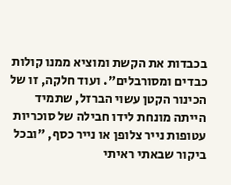בכבדות את הקשת ומוציא ממנו קולות כבדים ומסורבלים". ועוד חלקה, זו של הכינור הקטן עשוי הברזל, שתמיד הייתה מונחת לידו חבילה של סוכריות עטופות נייר צלופן או נייר כסף, "ובכל ביקור שבאתי ראיתי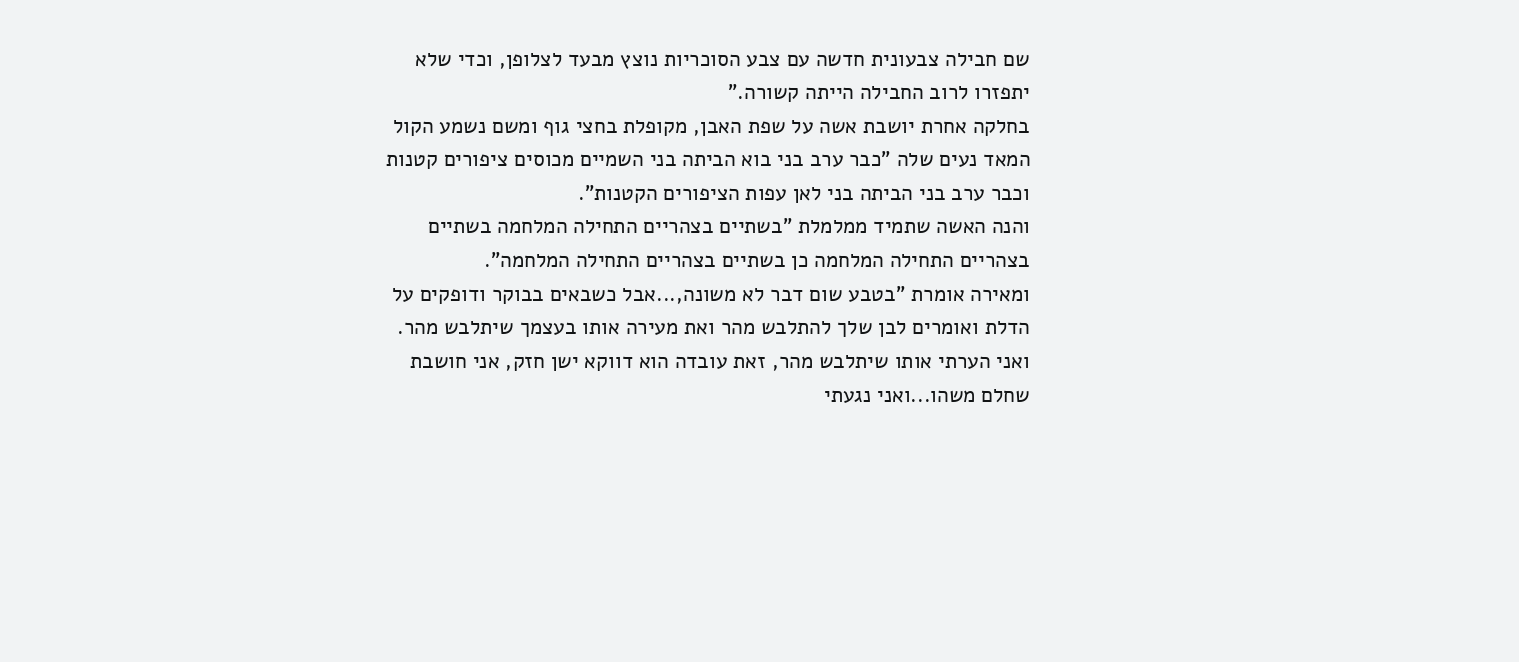שם חבילה צבעונית חדשה עם צבע הסוכריות נוצץ מבעד לצלופן, וכדי שלא יתפזרו לרוב החבילה הייתה קשורה."
בחלקה אחרת יושבת אשה על שפת האבן, מקופלת בחצי גוף ומשם נשמע הקול המאד נעים שלה "כבר ערב בני בוא הביתה בני השמיים מכוסים ציפורים קטנות וכבר ערב בני הביתה בני לאן עפות הציפורים הקטנות".
והנה האשה שתמיד ממלמלת "בשתיים בצהריים התחילה המלחמה בשתיים בצהריים התחילה המלחמה כן בשתיים בצהריים התחילה המלחמה".
ומאירה אומרת "בטבע שום דבר לא משונה,...אבל כשבאים בבוקר ודופקים על הדלת ואומרים לבן שלך להתלבש מהר ואת מעירה אותו בעצמך שיתלבש מהר.
ואני הערתי אותו שיתלבש מהר, זאת עובדה הוא דווקא ישן חזק, אני חושבת שחלם משהו...ואני נגעתי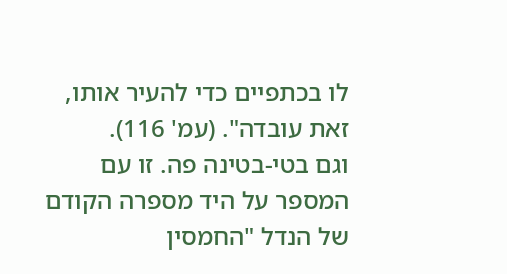לו בכתפיים כדי להעיר אותו, זאת עובדה". (עמ' 116).
וגם בטי-בטינה פה. זו עם המספר על היד מספרה הקודם של הנדל "החמסין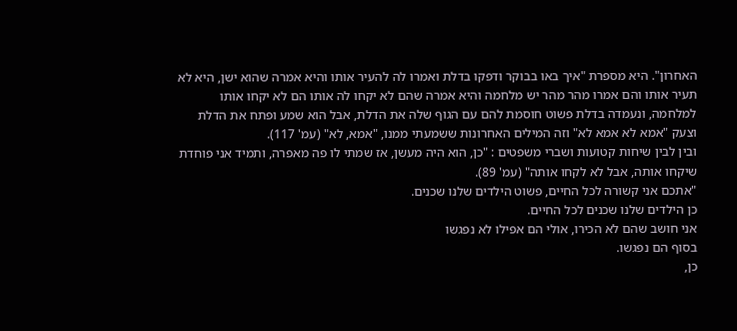האחרון". היא מספרת "איך באו בבוקר ודפקו בדלת ואמרו לה להעיר אותו והיא אמרה שהוא ישן, היא לא תעיר אותו והם אמרו מהר מהר יש מלחמה והיא אמרה שהם לא יקחו לה אותו הם לא יקחו אותו למלחמה, ונעמדה בדלת פשוט חוסמת להם עם הגוף שלה את הדלת, אבל הוא שמע ופתח את הדלת וצעק "אמא לא אמא לא" וזה המילים האחרונות ששמעתי ממנו, "אמא, לא" (עמ' 117).
ובין לבין שיחות קטועות ושברי משפטים : "כן, הוא היה מעשן, אז שמתי לו פה מאפרה, ותמיד אני פוחדת שיקחו אותה, אבל לא לקחו אותה" (עמ' 89).
"אתכם אני קשורה לכל החיים, פשוט הילדים שלנו שכנים.
כן הילדים שלנו שכנים לכל החיים.
אני חושב שהם לא הכירו, אולי הם אפילו לא נפגשו
בסוף הם נפגשו.
כן,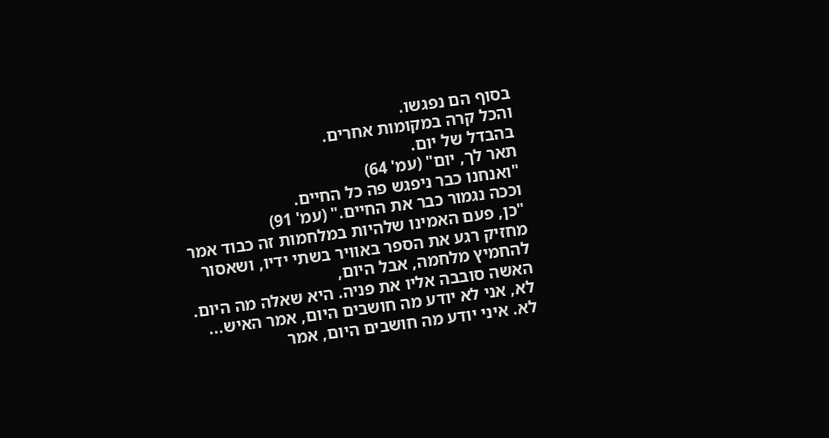בסוף הם נפגשו.
והכל קרה במקומות אחרים.
בהבדל של יום.
תאר לך, יום" (עמ' 64)
"ואנחנו כבר ניפגש פה כל החיים.
וככה נגמור כבר את החיים." (עמ' 91)
"כן, פעם האמינו שלהיות במלחמות זה כבוד אמר מחזיק רגע את הספר באוויר בשתי ידיו, ושאסור להחמיץ מלחמה, אבל היום,
האשה סובבה אליו את פניה. היא שאלה מה היום.
לא, אני לא יודע מה חושבים היום, אמר האיש...
לא. איני יודע מה חושבים היום, אמר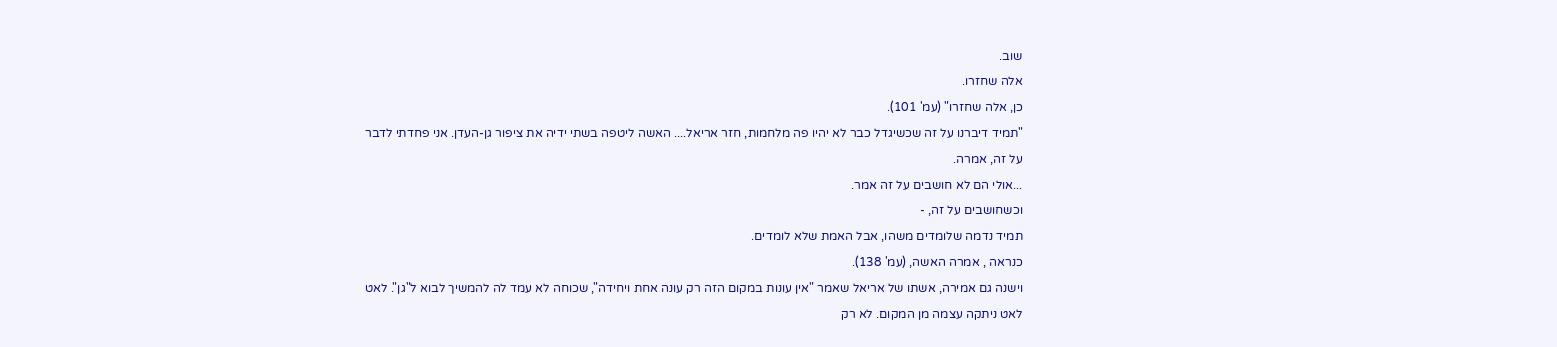שוב.
אלה שחזרו.
כן, אלה שחזרו" (עמ' 101).
"תמיד דיברנו על זה שכשיגדל כבר לא יהיו פה מלחמות, חזר אריאל.... האשה ליטפה בשתי ידיה את ציפור גן-העדן. אני פחדתי לדבר על זה, אמרה.
...אולי הם לא חושבים על זה אמר.
וכשחושבים על זה, -
תמיד נדמה שלומדים משהו, אבל האמת שלא לומדים.
כנראה , אמרה האשה, (עמ' 138).
וישנה גם אמירה, אשתו של אריאל שאמר "אין עונות במקום הזה רק עונה אחת ויחידה", שכוחה לא עמד לה להמשיך לבוא ל"גן". לאט לאט ניתקה עצמה מן המקום. לא רק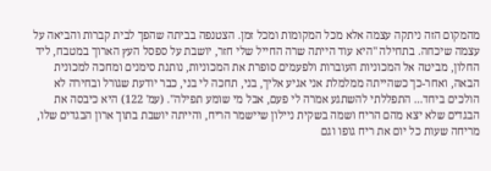מהמקום הזה ניתקה עצמה אלא מכל המקומות ומכל זמן. הצטנפה בביתה שהפך לבית קברות והביאה על עצמה שיכחה. בתחילה "היא עוד הייתה שרה החייל שלי חזר, יושבת על ספסל העץ הארוך במטבח, ליד החלון, מביטה אל המכוניות העוברות ולפעמים סופרת את המכוניות, נותנת סימנים ומחכה למכונית הבאה, ואחר-כך כשהייתה ממלמלת אני אגיע אליך, בני, תחכה לי בני, כבר יודעת שגורל ובחירה לא הולכים ביחד... התפללתי להשתגע אמרה לי פעם, אבל מי שומע תפילה". (עמ' 122) היא כיבסה את הבגדים שלא יצא מהם הריח ושמה בשקית ניילון שיישמר הריח, והייתה יושבת בתוך ארון הבגדים שלו, מריחה שעות כל יום את ריח גופו וגם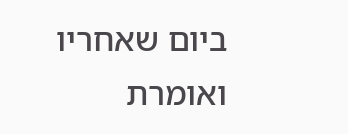ביום שאחריו ואומרת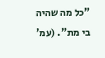"כל מה שהיה בי מת". (עמ'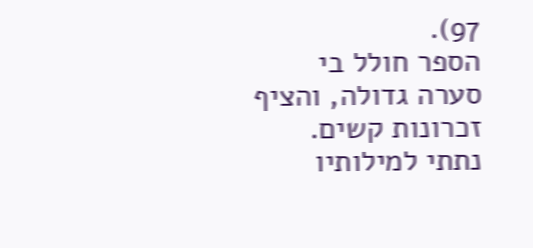97).
הספר חולל בי סערה גדולה, והציף זכרונות קשים. נתתי למילותיו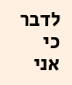לדבר כי אני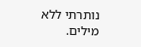נותרתי ללא מילים.